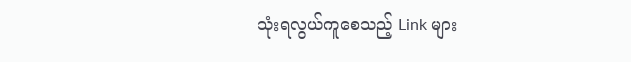သုံးရလွယ်ကူစေသည့် Link များ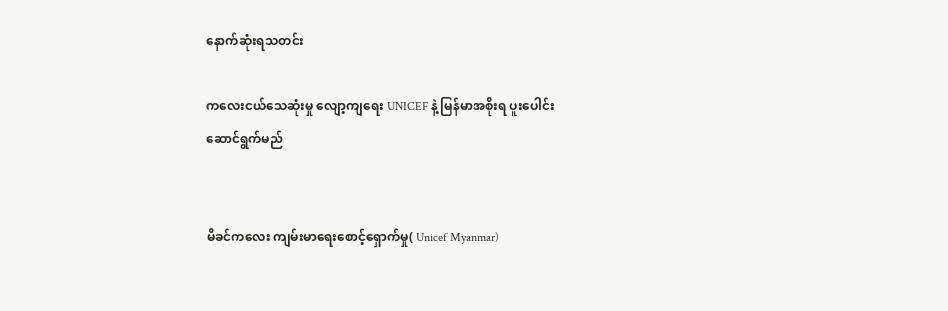နောက်ဆုံးရသတင်း

ကလေးငယ်သေဆုံးမှု လျော့ကျရေး UNICEF နဲ့ မြန်မာအစိုးရ ပူးပေါင်း ဆောင်ရွက်မည်


မိခင်ကလေး ကျမ်းမာရေးစောင့်ရှောက်မှု( Unicef Myanmar)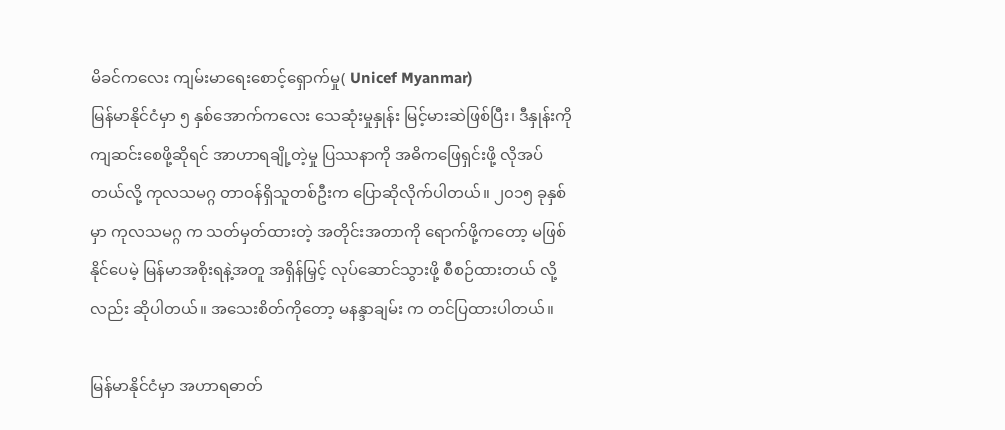မိခင်ကလေး ကျမ်းမာရေးစောင့်ရှောက်မှု( Unicef Myanmar)
မြန်မာနိုင်ငံမှာ ၅ နှစ်အောက်ကလေး သေဆုံးမှုနှုန်း မြင့်မားဆဲဖြစ်ပြီး၊ ဒီနှုန်းကို ကျဆင်းစေဖို့ဆိုရင် အာဟာရချို့တဲ့မှု ပြဿနာကို အဓိကဖြေရှင်းဖို့ လိုအပ်တယ်လို့ ကုလသမဂ္ဂ တာဝန်ရှိသူတစ်ဦးက ပြောဆိုလိုက်ပါတယ်။ ၂၀၁၅ ခုနှစ်မှာ ကုလသမဂ္ဂ က သတ်မှတ်ထားတဲ့ အတိုင်းအတာကို ရောက်ဖို့ကတော့ မဖြစ်နိုင်ပေမဲ့ မြန်မာအစိုးရနဲ့အတူ အရှိန်မြှင့် လုပ်ဆောင်သွားဖို့ စီစဉ်ထားတယ် လို့လည်း ဆိုပါတယ်။ အသေးစိတ်ကိုတော့ မနန္ဒာချမ်း က တင်ပြထားပါတယ်။

မြန်မာနိုင်ငံမှာ အဟာရဓာတ်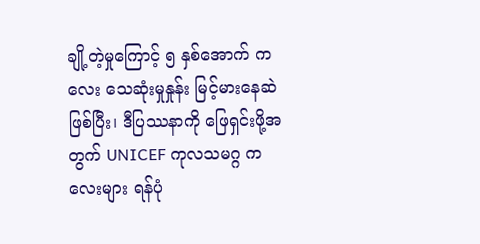ချို့တဲ့မှုကြောင့် ၅ နှစ်အောက် ကလေး သေဆုံးမှုနှုန်း မြင့်မားနေဆဲဖြစ်ပြီး၊ ဒီပြဿနာကို ဖြေရှင်းဖို့အတွက် UNICEF ကုလသမဂ္ဂ ကလေးများ ရန်ပုံ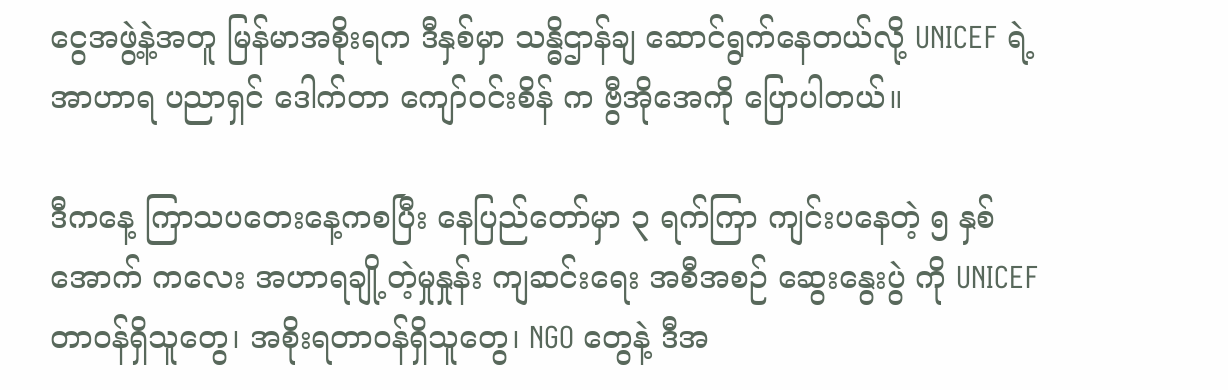ငွေအဖွဲ့နဲ့အတူ မြန်မာအစိုးရက ဒီနှစ်မှာ သန္ဓိဌာန်ချ ဆောင်ရွက်နေတယ်လို့ UNICEF ရဲ့ အာဟာရ ပညာရှင် ဒေါက်တာ ကျော်ဝင်းစိန် က ဗွီအိုအေကို ပြောပါတယ်။

ဒီကနေ့ ကြာသပတေးနေ့ကစပြီး နေပြည်တော်မှာ ၃ ရက်ကြာ ကျင်းပနေတဲ့ ၅ နှစ်အောက် ကလေး အဟာရချို့တဲ့မှုနှုန်း ကျဆင်းရေး အစီအစဉ် ဆွေးနွေးပွဲ ကို UNICEF တာဝန်ရှိသူတွေ၊ အစိုးရတာဝန်ရှိသူတွေ၊ NGO တွေနဲ့ ဒီအ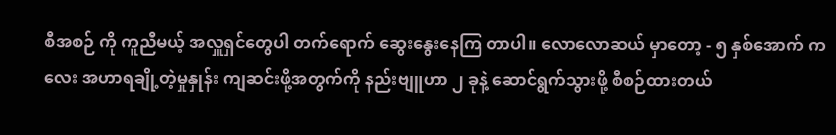စီအစဉ် ကို ကူညီမယ့် အလှူရှင်တွေပါ တက်ရောက် ဆွေးနွေးနေကြ တာပါ။ လောလောဆယ် မှာတော့ - ၅ နှစ်အောက် ကလေး အဟာရချို့တဲ့မှုနှုန်း ကျဆင်းဖို့အတွက်ကို နည်းဗျူဟာ ၂ ခုနဲ့ ဆောင်ရွက်သွားဖို့ စီစဉ်ထားတယ်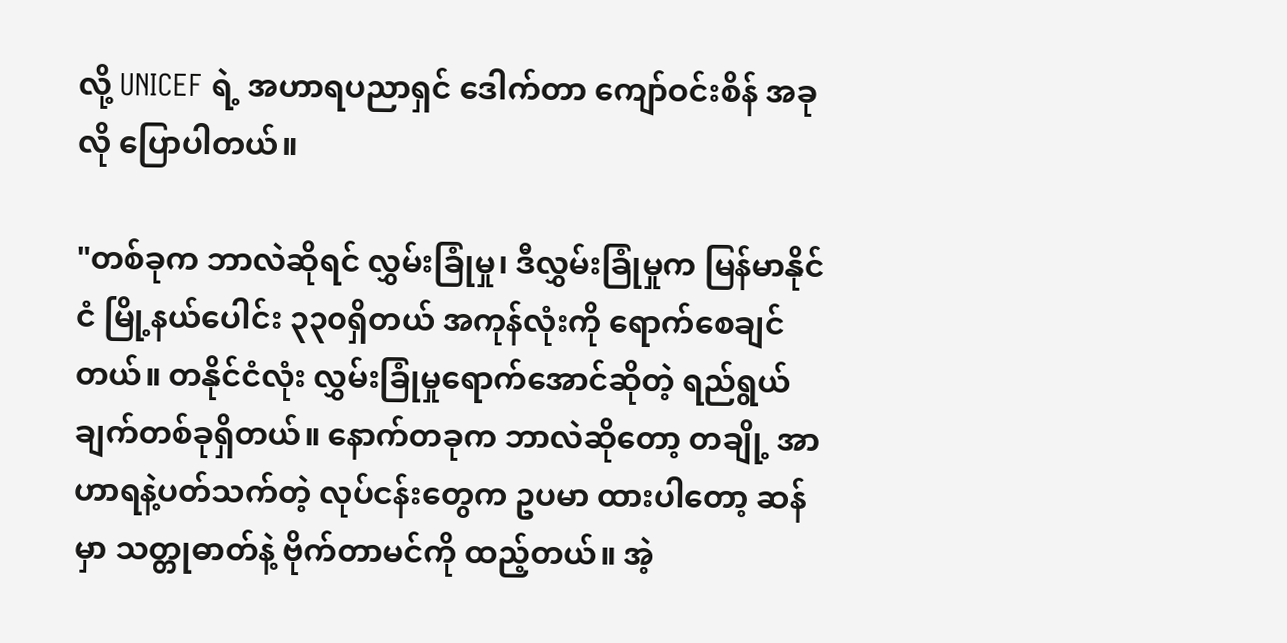လို့ UNICEF ရဲ့ အဟာရပညာရှင် ဒေါက်တာ ကျော်ဝင်းစိန် အခုလို ပြောပါတယ်။

"တစ်ခုက ဘာလဲဆိုရင် လွှမ်းခြုံမှု၊ ဒီလွှမ်းခြုံမှုက မြန်မာနိုင်ငံ မြို့နယ်ပေါင်း ၃၃၀ရှိတယ် အကုန်လုံးကို ရောက်စေချင်တယ်။ တနိုင်ငံလုံး လွှမ်းခြုံမှုရောက်အောင်ဆိုတဲ့ ရည်ရွယ်ချက်တစ်ခုရှိတယ်။ နောက်တခုက ဘာလဲဆိုတော့ တချို့ အာဟာရနဲ့ပတ်သက်တဲ့ လုပ်ငန်းတွေက ဥပမာ ထားပါတော့ ဆန်မှာ သတ္တုဓာတ်နဲ့ ဗိုက်တာမင်ကို ထည့်တယ်။ အဲ့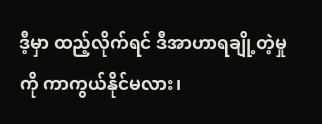ဒီ့မှာ ထည့်လိုက်ရင် ဒီအာဟာရချို့တဲ့မှုကို ကာကွယ်နိုင်မလား၊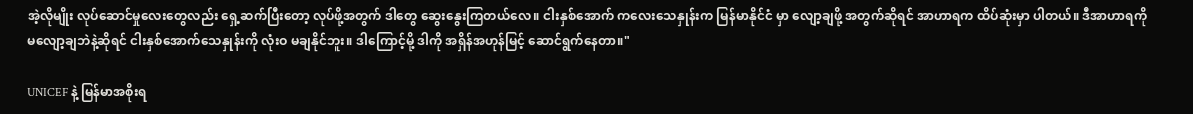အဲ့လိုမျိုး လုပ်ဆောင်မှုလေးတွေလည်း ရှေ့ဆက်ပြီးတော့ လုပ်ဖို့အတွက် ဒါတွေ ဆွေးနွေးကြတယ်လေ။ ငါးနှစ်အောက် ကလေးသေနှုန်းက မြန်မာနိုင်ငံ မှာ လျော့ချဖို့ အတွက်ဆိုရင် အာဟာရက ထိပ်ဆုံးမှာ ပါတယ်။ ဒီအာဟာရကို မလျော့ချဘဲနဲ့ဆိုရင် ငါးနှစ်အောက်သေနှုန်းကို လုံးဝ မချနိုင်ဘူး။ ဒါကြောင့်မို့ ဒါကို အရှိန်အဟုန်မြင့် ဆောင်ရွက်နေတာ။"

UNICEF နဲ့ မြန်မာအစိုးရ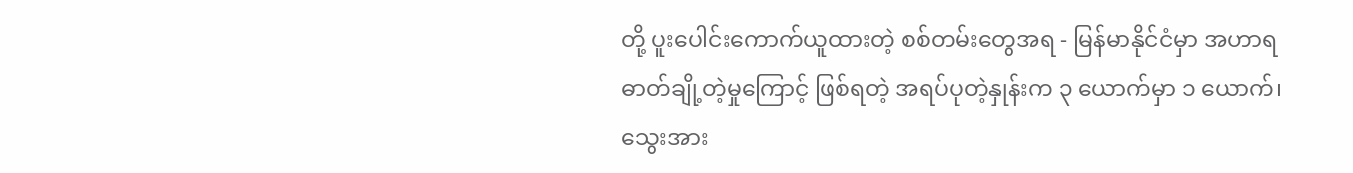တို့ ပူးပေါင်းကောက်ယူထားတဲ့ စစ်တမ်းတွေအရ - မြန်မာနိုင်ငံမှာ အဟာရဓာတ်ချို့တဲ့မှုကြောင့် ဖြစ်ရတဲ့ အရပ်ပုတဲ့နှုန်းက ၃ ယောက်မှာ ၁ ယောက်၊ သွေးအား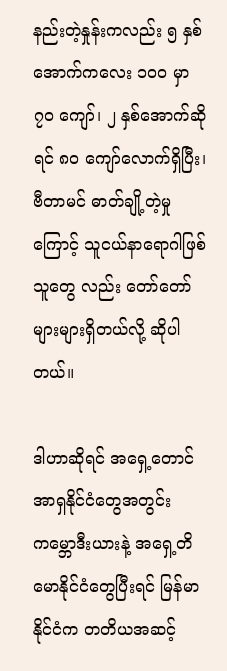နည်းတဲ့နှုန်းကလည်း ၅ နှစ်အောက်ကလေး ၁၀၀ မှာ ၇၀ ကျော်၊ ၂ နှစ်အောက်ဆိုရင် ၈၀ ကျော်လောက်ရှိပြီး၊ ဗီတာမင် ဓာတ်ချို့တဲ့မှုကြောင့် သူငယ်နာရောဂါဖြစ်သူတွေ လည်း တော်တော်များများရှိတယ်လို့ ဆိုပါတယ်။

ဒါဟာဆိုရင် အရှေ့တောင်အာရှနိုင်ငံတွေအတွင်း ကမ္ဘောဒီးယားနဲ့ အရှေ့တိမောနိုင်ငံတွေပြီးရင် မြန်မာနိုင်ငံက တတိယအဆင့်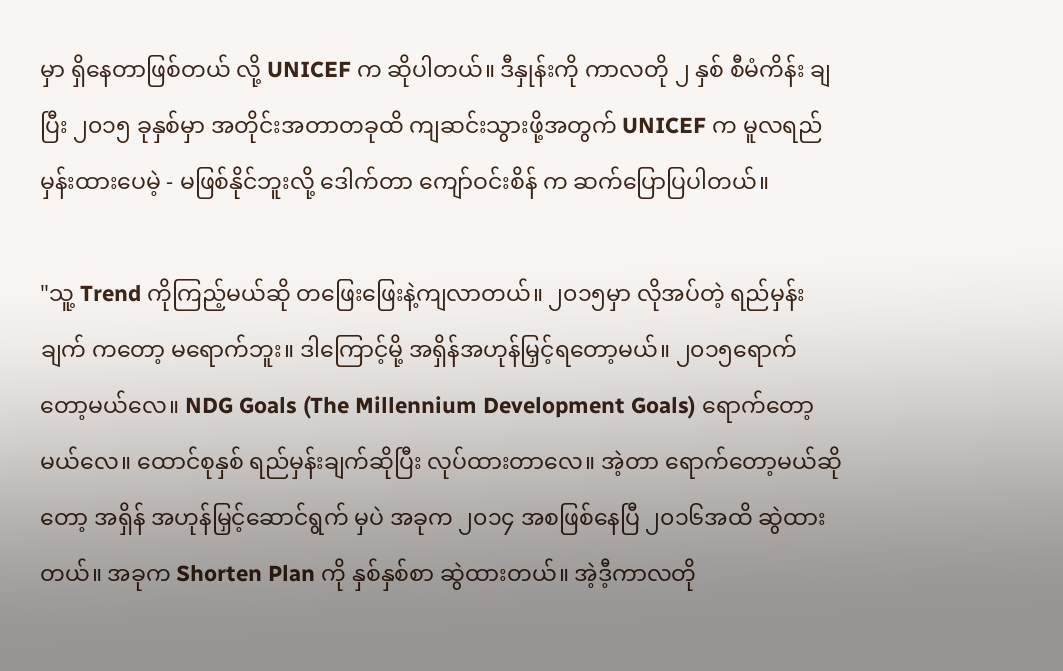မှာ ရှိနေတာဖြစ်တယ် လို့ UNICEF က ဆိုပါတယ်။ ဒီနှုန်းကို ကာလတို ၂ နှစ် စီမံကိန်း ချပြီး ၂၀၁၅ ခုနှစ်မှာ အတိုင်းအတာတခုထိ ကျဆင်းသွားဖို့အတွက် UNICEF က မူလရည်မှန်းထားပေမဲ့ - မဖြစ်နိုင်ဘူးလို့ ဒေါက်တာ ကျော်ဝင်းစိန် က ဆက်ပြောပြပါတယ်။

"သူ့ Trend ကိုကြည့်မယ်ဆို တဖြေးဖြေးနဲ့ကျလာတယ်။ ၂၀၁၅မှာ လိုအပ်တဲ့ ရည်မှန်းချက် ကတော့ မရောက်ဘူး။ ဒါကြောင့်မို့ အရှိန်အဟုန်မြှင့်ရတော့မယ်။ ၂၀၁၅ရောက်တော့မယ်လေ။ NDG Goals (The Millennium Development Goals) ရောက်တော့မယ်လေ။ ထောင်စုနှစ် ရည်မှန်းချက်ဆိုပြီး လုပ်ထားတာလေ။ အဲ့တာ ရောက်တော့မယ်ဆိုတော့ အရှိန် အဟုန်မြှင့်ဆောင်ရွက် မှပဲ အခုက ၂၀၁၄ အစဖြစ်နေပြီ ၂၀၁၆အထိ ဆွဲထားတယ်။ အခုက Shorten Plan ကို နှစ်နှစ်စာ ဆွဲထားတယ်။ အဲ့ဒီ့ကာလတို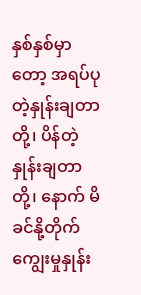နှစ်နှစ်မှာတော့ အရပ်ပုတဲ့နှုန်းချတာတို့၊ ပိန်တဲ့နှုန်းချတာတို့၊ နောက် မိခင်နို့တိုက်ကျွေးမှုနှုန်း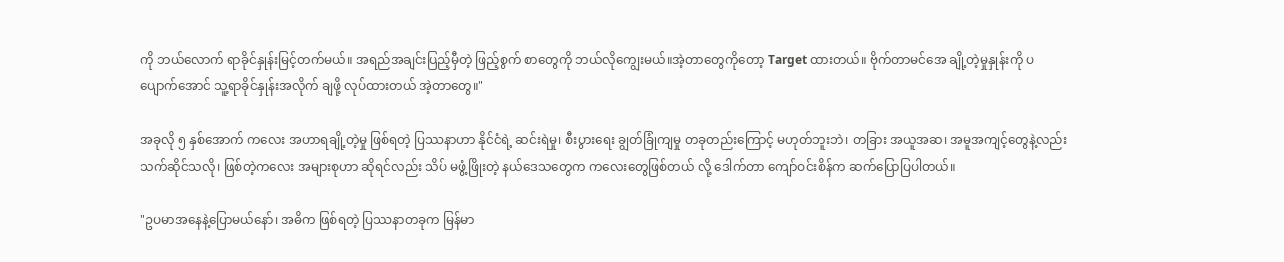ကို ဘယ်လောက် ရာခိုင်နှုန်းမြင့်တက်မယ်။ အရည်အချင်းပြည့်မှီတဲ့ ဖြည့်စွက် စာတွေကို ဘယ်လိုကျွေးမယ်။အဲ့တာတွေကိုတော့ Target ထားတယ်။ ဗိုက်တာမင်အေ ချို့တဲ့မှုနှုန်းကို ပပျောက်အောင် သူ့ရာခိုင်နှုန်းအလိုက် ချဖို့ လုပ်ထားတယ် အဲ့တာတွေ။"

အခုလို ၅ နှစ်အောက် ကလေး အဟာရချို့တဲ့မှု ဖြစ်ရတဲ့ ပြဿနာဟာ နိုင်ငံရဲ့ ဆင်းရဲမှု၊ စီးပွားရေး ချွတ်ခြုံကျမှု တခုတည်းကြောင့် မဟုတ်ဘူးဘဲ၊ တခြား အယူအဆ၊ အမူအကျင့်တွေနဲ့လည်း သက်ဆိုင်သလို၊ ဖြစ်တဲ့ကလေး အများစုဟာ ဆိုရင်လည်း သိပ် မဖွံ့ဖြိုးတဲ့ နယ်ဒေသတွေက ကလေးတွေဖြစ်တယ် လို့ ဒေါက်တာ ကျော်ဝင်းစိန်က ဆက်ပြောပြပါတယ်။

"ဥပမာအနေနဲ့ပြောမယ်နော်၊ အဓိက ဖြစ်ရတဲ့ ပြဿနာတခုက မြန်မာ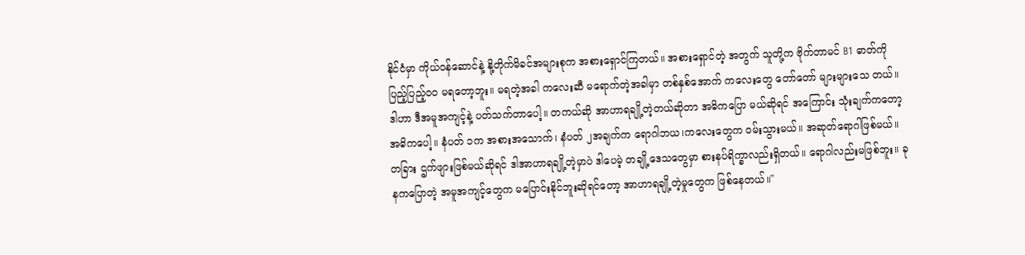နိုင်ငံမှာ ကိုယ်ဝန်ဆောင်နဲ့ နို့တိုက်မိခင်အများစုက အစားရှောင်ကြတယ်။ အစားရှောင်တဲ့ အတွက် သူတို့က ဗိုက်တာမင် B1 ဓာတ်ကို ပြည့်ပြည့်ဝဝ မရတော့ဘူး။ မရတဲ့အခါ ကလေးဆီ မရောက်တဲ့အခါမှာ တစ်နှစ်အောက် ကလေးတွေ တော်တော် များများသေ တယ်။ ဒါဟာ ဒီအမူအကျင့်နဲ့ ပတ်သက်တာပေါ့။ တကယ်ဆို အာဟာရချို့တဲ့တယ်ဆိုတာ အဓိကပြော မယ်ဆိုရင် အကြောင်း သုံးချက်ကတော့ အဓိကပေါ့။ နံပတ် ၁က အစားအသောက်၊ နံပတ် ၂အချက်က ရောဂါဘယ၊ကလေးတွေက ဝမ်းသွားမယ်။ အဆုတ်ရောဂါဖြစ်မယ်။ တခြား ဌက်ဖျားဖြစ်မယ်ဆိုရင် ဒါအာဟာရချို့တဲ့မှာပဲ ဒါပေမဲ့ တချို့ဒေသတွေမှာ စားနပ်ရိက္ခာလည်းရှိတယ်။ ရောဂါလည်းမဖြစ်ဘူး။ ခုနကပြောတဲ့ အမူအကျင့်တွေက မပြောင်းနိုင်ဘူးဆိုရင်တော့ အာဟာရချို့တဲ့မှုတွေက ဖြစ်နေတယ်။"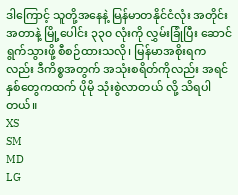ဒါကြောင့် သူတို့အနေနဲ့ မြန်မာတနိုင်ငံလုံး အတိုင်းအတာနဲ့ မြို့ပေါင်း ၃၃၀ လုံးကို လွှမ်းခြုံပြီး ဆောင်ရွက်သွားဖို့ စီစဉ်ထားသလို၊ မြန်မာအစိုးရကလည်း ဒီကိစ္စအတွက် အသုံးစရိတ်ကိုလည်း အရင်နှစ်တွေကထက် ပိုမို သုံးစွဲလာတယ် လို့ သိရပါတယ်။
XS
SM
MD
LG